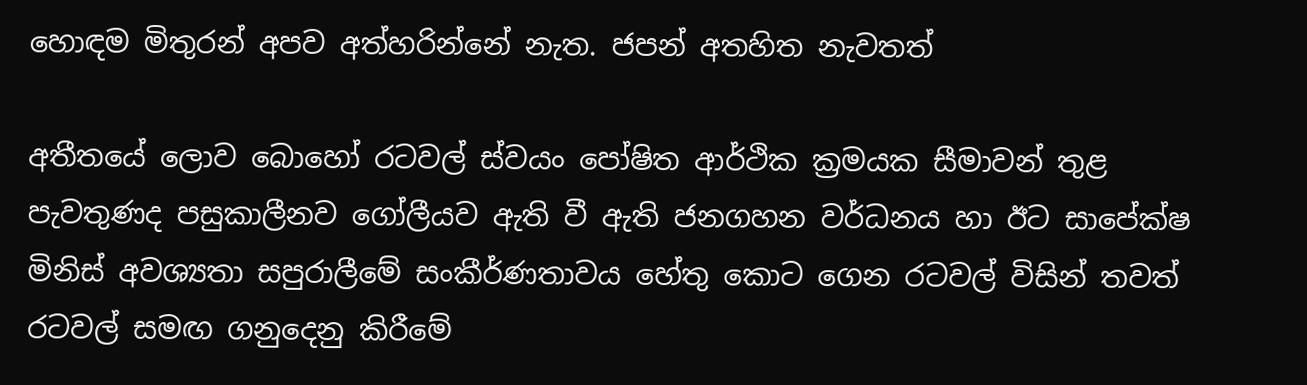හොඳම මිතුරන් අපව අත්හරින්නේ නැත. ජපන් අතහිත නැවතත්

අතීතයේ ලොව බොහෝ රටවල් ස්වයං පෝෂිත ආර්ථික ක්‍රමයක සීමාවන් තුළ පැවතුණද පසුකාලීනව ගෝලීයව ඇති වී ඇති ජනගහන වර්ධනය හා ඊට සාපේක්ෂ මිනිස් අවශ්‍යතා සපුරාලීමේ සංකීර්ණතාවය හේතු කොට ගෙන රටවල් විසින් තවත් රටවල් සමඟ ගනුදෙනු කිරීමේ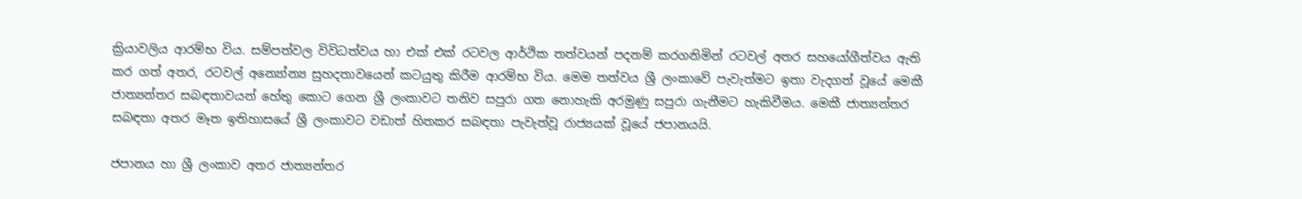ක්‍රියාවලිය ආරම්භ විය. සම්පත්වල විවිධත්වය හා එක් එක් රටවල ආර්ථික තත්වයන් පදනම් කරගනිමින් රටවල් අතර සහයෝගීත්වය ඇති කර ගත් අතර, රටවල් අන්‍යෝන්‍ය සුහදතාවයෙන් කටයුතු කිරීම ආරම්භ විය. මෙම තත්වය ශ්‍රී ලංකාවේ පැවැත්මට ඉතා වැදගත් වූයේ මෙකී ජාත්‍යන්තර සබඳතාවයන් හේතු කොට ගෙන ශ්‍රී ලංකාවට තනිව සපුරා ගත නොහැකි අරමුණු සපුරා ගැනීමට හැකිවීමය. මෙකී ජාත්‍යන්තර සබඳතා අතර මෑත ඉතිහාසයේ ශ්‍රී ලංකාවට වඩාත් හිතකර සබඳතා පැවැත්වූ රාජ්‍යයක් වූයේ ජපානයයි.

ජපානය හා ශ්‍රී ලංකාව අතර ජාත්‍යන්තර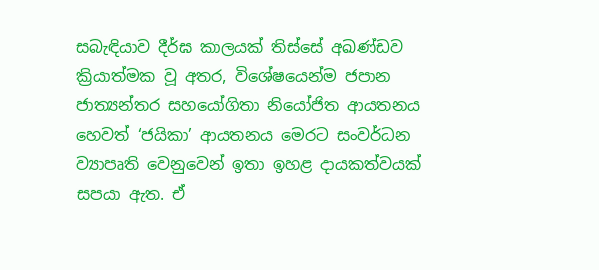සබැඳියාව දීර්ඝ කාලයක් තිස්සේ අඛණ්ඩව ක්‍රියාත්මක වූ අතර, විශේෂයෙන්ම ජපාන ජාත්‍යන්තර සහයෝගිතා නියෝජිත ආයතනය හෙවත් ‘ජයිකා’ ආයතනය මෙරට සංවර්ධන ව්‍යාපෘති වෙනුවෙන් ඉතා ඉහළ දායකත්වයක් සපයා ඇත. ඒ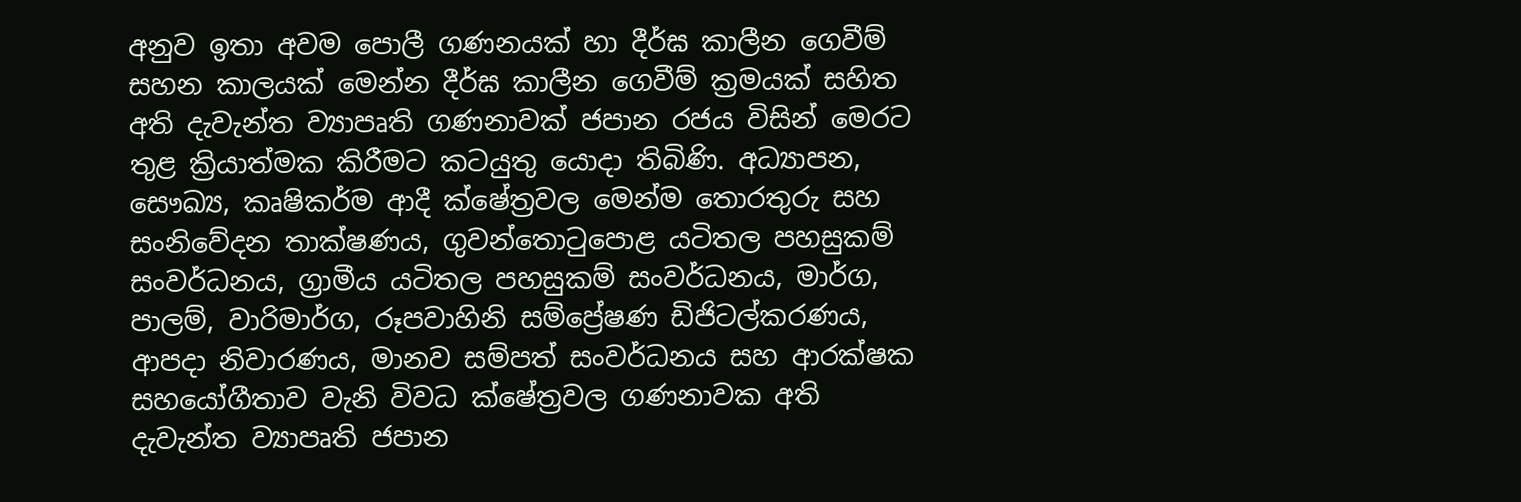අනුව ඉතා අවම පොලී ගණනයක් හා දීර්ඝ කාලීන ගෙවීම් සහන කාලයක් මෙන්න දීර්ඝ කාලීන ගෙවීම් ක්‍රමයක් සහිත අති දැවැන්ත ව්‍යාපෘති ගණනාවක් ජපාන රජය විසින් මෙරට තුළ ක්‍රියාත්මක කිරීමට කටයුතු යොදා තිබිණි. අධ්‍යාපන, සෞඛ්‍ය, කෘෂිකර්ම ආදී ක්ෂේත්‍රවල මෙන්ම තොරතුරු සහ සංනිවේදන තාක්ෂණය, ගුවන්තොටුපොළ යටිතල පහසුකම් සංවර්ධනය, ග්‍රාමීය යටිතල පහසුකම් සංවර්ධනය, මාර්ග, පාලම්, වාරිමාර්ග, රූපවාහිනි සම්ප්‍රේෂණ ඩිජිටල්කරණය, ආපදා නිවාරණය, මානව සම්පත් සංවර්ධනය සහ ආරක්ෂක සහයෝගීතාව වැනි විවධ ක්ෂේත්‍රවල ගණනාවක අති දැවැන්ත ව්‍යාපෘති ජපාන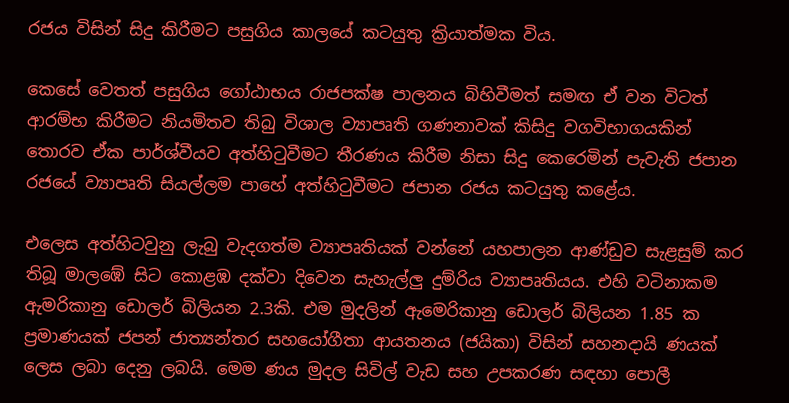රජය විසින් සිදු කිරීමට පසුගිය කාලයේ කටයුතු ක්‍රියාත්මක විය.

කෙසේ වෙතත් පසුගිය ගෝඨාභය රාජපක්ෂ පාලනය බිහිවීමත් සමඟ ඒ වන විටත් ආරම්භ කිරීමට නියමිතව තිබු විශාල ව්‍යාපෘති ගණනාවක් කිසිදු වගවිභාගයකින්
තොරව ඒක පාර්ශ්වීයව අත්හිටුවීමට තීරණය කිරීම නිසා සිදු කෙරෙමින් පැවැති ජපාන රජයේ ව්‍යාපෘති සියල්ලම පාහේ අත්හිටුවීමට ජපාන රජය කටයුතු කළේය.

එලෙස අත්හිටවුනු ලැබු වැදගත්ම ව්‍යාපෘතියක් වන්නේ යහපාලන ආණ්ඩුව සැළසුම් කර තිබූ මාලඹේ සිට කොළඹ දක්වා දිවෙන සැහැල්ලු‍ දුම්රිය ව්‍යාපෘතියය. එහි වටිනාකම ඇමරිකානු ඩොලර් බිලියන 2.3කි. එම මුදලින් ඇමෙරිකානු ඩොලර් බිලියන 1.85 ක ප්‍රමාණයක් ජපන් ජාත්‍යන්තර සහයෝගීතා ආයතනය (ජයිකා) විසින් සහනදායි ණයක් ලෙස ලබා දෙනු ලබයි. මෙම ණය මුදල සිවිල් වැඩ සහ උපකරණ සඳහා පොලී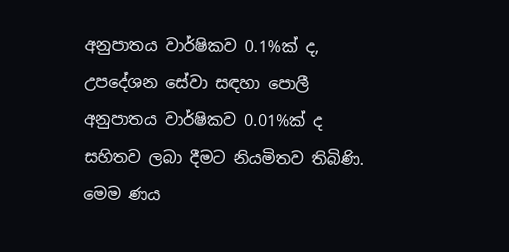අනුපාතය වාර්ෂිකව 0.1%ක් ද, උපදේශන සේවා සඳහා පොලී අනුපාතය වාර්ෂිකව 0.01%ක් ද සහිතව ලබා දීමට නියමිතව තිබිණි. මෙම ණය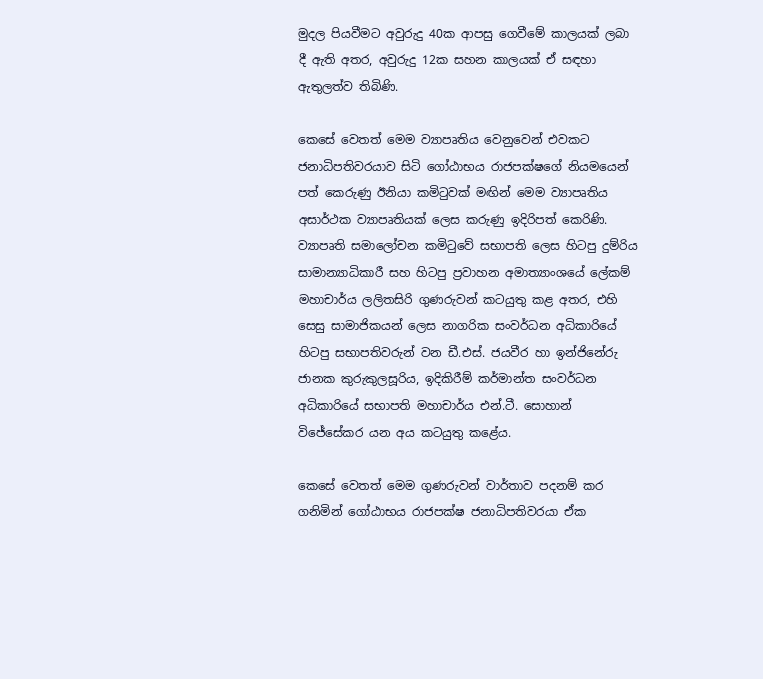මුදල පියවීමට අවුරුදු 40ක ආපසු ගෙවීමේ කාලයක් ලබා දී ඇති අතර, අවුරුදු 12ක සහන කාලයක් ඒ සඳහා ඇතුලත්ව තිබිණි.

කෙසේ වෙතත් මෙම ව්‍යාපෘතිය වෙනුවෙන් එවකට ජනාධිපතිවරයාව සිටි ගෝඨාභය රාජපක්ෂගේ නියමයෙන් පත් කෙරුණු ඊනියා කමිටුවක් මඟින් මෙම ව්‍යාපෘතිය අසාර්ථක ව්‍යාපෘතියක් ලෙස කරුණු ඉදිරිපත් කෙරිණි. ව්‍යාපෘති සමාලෝචන කමිටුවේ සභාපති ලෙස හිටපු දුම්රිය සාමාන්‍යාධිකාරී සහ හිටපු ප්‍රවාහන අමාත්‍යාංශයේ ලේකම් මහාචාර්ය ලලිතසිරි ගුණරුවන් කටයුතු කළ අතර, එහි සෙසු සාමාජිකයන් ලෙස නාගරික සංවර්ධන අධිකාරියේ හිටපු සභාපතිවරුන් වන ඩී.එස්. ජයවීර හා ඉන්ජිනේරු ජානක කුරුකුලසූරිය, ඉදිකිරීම් කර්මාන්ත සංවර්ධන අධිකාරියේ සභාපති මහාචාර්ය එන්.ටී. සොහාන් විජේසේකර යන අය කටයුතු කළේය.

කෙසේ වෙතත් මෙම ගුණරුවන් වාර්තාව පදනම් කර ගනිමින් ගෝඨාභය රාජපක්ෂ ජනාධිපතිවරයා ඒක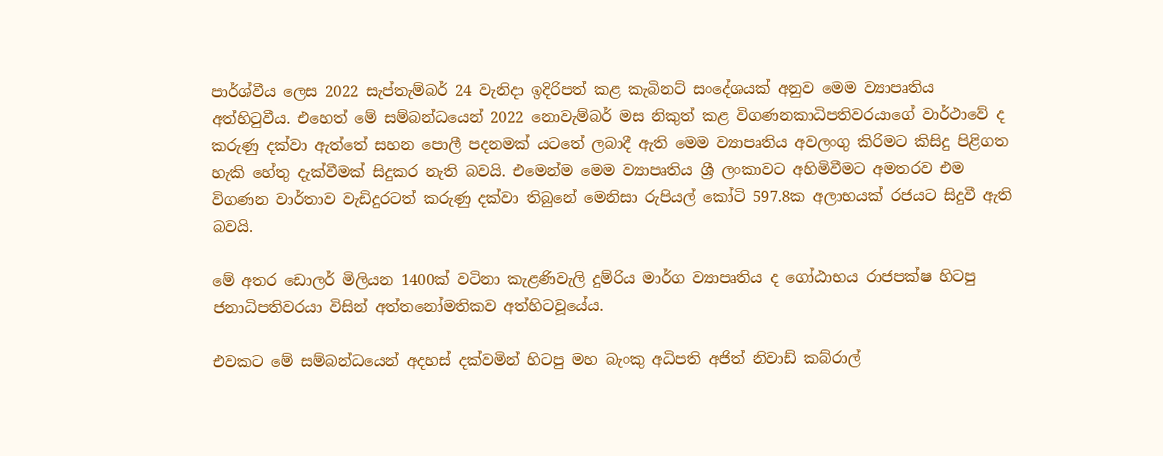පාර්ශ්වීය ලෙස 2022 සැප්තැම්බර් 24 වැනිදා ඉදිරිපත් කළ කැබිනට් සංදේශයක් අනුව මෙම ව්‍යාපෘතිය අත්හිටුවීය. එහෙත් මේ සම්බන්ධයෙන් 2022 නොවැම්බර් මස නිකුත් කළ විගණනකාධිපතිවරයාගේ වාර්ථාවේ ද කරුණු දක්වා ඇත්තේ සහන පොලී පදනමක් යටතේ ලබාදී ඇති මෙම ව්‍යාපෘතිය අවලංගු කිරිමට කිසිදු පිළිගත හැකි හේතු දැක්වීමක් සිදුකර නැති බවයි. එමෙන්ම මෙම ව්‍යාපෘතිය ශ්‍රී ලංකාවට අහිමිවීමට අමතරව එම විගණන වාර්තාව වැඩිදුරටත් කරුණු දක්වා තිබුනේ මෙනිසා රුපියල් කෝටි 597.8ක අලාභයක් රජයට සිදුවී ඇති බවයි.

මේ අතර ඩොලර් මිලියන 1400ක් වටිනා කැළණිවැලි දුම්රිය මාර්ග ව්‍යාපෘතිය ද ගෝඨාභය රාජපක්ෂ හිටපු ජනාධිපතිවරයා විසින් අත්තනෝමතිකව අත්හිටවූයේය.

එවකට මේ සම්බන්ධයෙන් අදහස් දක්වමින් හිටපු මහ බැංකු අධිපති අජිත් නිවාඩ් කබ්රාල්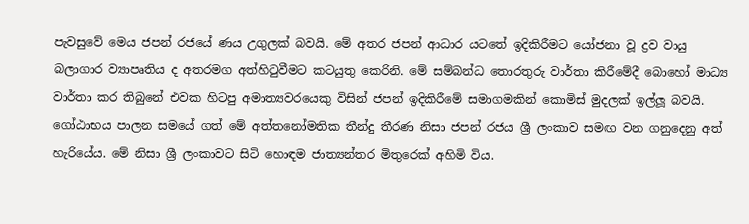පැවසුවේ මෙය ජපන් රජයේ ණය උගුලක් බවයි. මේ අතර ජපන් ආධාර යටතේ ඉදිකිරීමට යෝජනා වූ ද්‍රව වායු බලාගාර ව්‍යාපෘතිය ද අතරමග අත්හිටුවීමට කටයුතු කෙරිනි. මේ සම්බන්ධ තොරතුරු වාර්තා කිරීමේදී බොහෝ මාධ්‍ය වාර්තා කර තිබුනේ එවක හිටපු අමාත්‍යවරයෙකු විසින් ජපන් ඉදිකිරීමේ සමාගමකින් කොමිස් මුදලක් ඉල්ලූ බවයි. ගෝඨාභය පාලන සමයේ ගත් මේ අත්තනෝමතික තීන්දු තීරණ නිසා ජපන් රජය ශ්‍රී ලංකාව සමඟ වන ගනුදෙනු අත් හැරියේය. මේ නිසා ශ්‍රී ලංකාවට සිටි හොඳම ජාත්‍යන්තර මිතුරෙක් අහිමි විය.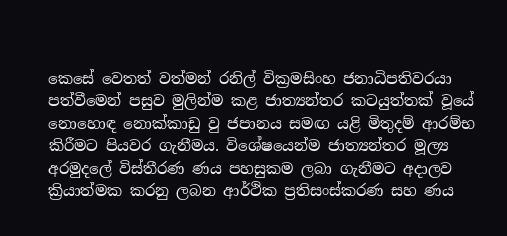කෙසේ වෙතත් වත්මන් රනිල් වික්‍රමසිංහ ජනාධිපතිවරයා පත්වීමෙන් පසුව මුලින්ම කළ ජාත්‍යන්තර කටයුත්තක් වූයේ නොහොඳ නොක්කාඩු වු ජපානය සමඟ යළි මිතුදම් ආරම්භ කිරීමට පියවර ගැනීමය. විශේෂයෙන්ම ජාත්‍යන්තර මූල්‍ය අරමුදලේ විස්තීරණ ණය පහසුකම ලබා ගැනීමට අදාලව ක්‍රියාත්මක කරනු ලබන ආර්ථික ප්‍රතිසංස්කරණ සහ ණය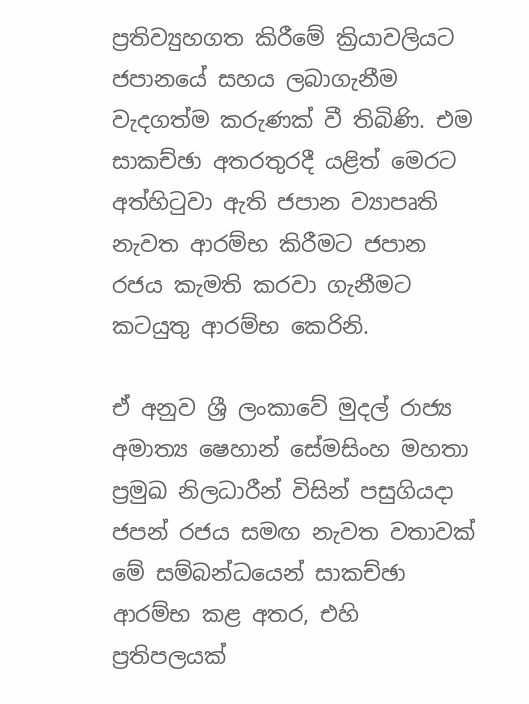ප්‍රතිව්‍යුහගත කිරීමේ ක්‍රියාවලියට ජපානයේ සහය ලබාගැනීම වැදගත්ම කරුණක් වී තිබිණි. එම සාකච්ඡා අතරතුරදී යළිත් මෙරට අත්හිටුවා ඇති ජපාන ව්‍යාපෘති නැවත ආරම්භ කිරීමට ජපාන රජය කැමති කරවා ගැනීමට කටයුතු ආරම්භ කෙරිනි.

ඒ අනුව ශ්‍රී ලංකාවේ මුදල් රාජ්‍ය අමාත්‍ය ෂෙහාන් සේමසිංහ මහතා ප්‍රමුඛ නිලධාරීන් විසින් පසුගියදා ජපන් රජය සමඟ නැවත වතාවක් මේ සම්බන්ධයෙන් සාකච්ඡා ආරම්භ කළ අතර, එහි ප්‍රතිපලයක්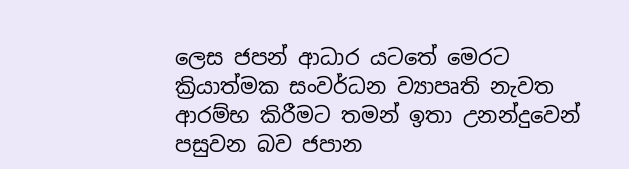ලෙස ජපන් ආධාර යටතේ මෙරට ක්‍රියාත්මක සංවර්ධන ව්‍යාපෘති නැවත ආරම්භ කිරීමට තමන් ඉතා උනන්දුවෙන් පසුවන බව ජපාන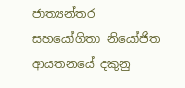ජාත්‍යන්තර සහයෝගිතා නියෝජිත ආයතනයේ දකුනු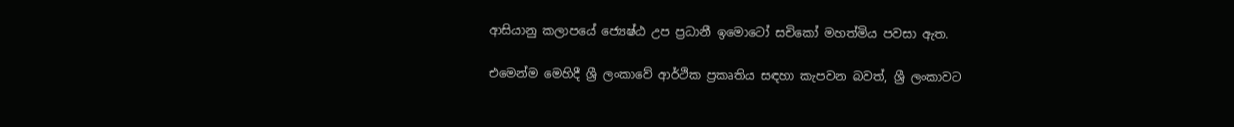ආසියානු කලාපයේ ජ්‍යෙෂ්ඨ උප ප්‍රධානී ඉමොටෝ සචිකෝ මහත්මිය පවසා ඇත.

එමෙන්ම මෙහිදී ශ්‍රී ලංකාවේ ආර්ථික ප්‍රකෘතිය සඳහා කැපවන බවත්, ශ්‍රී ලංකාවට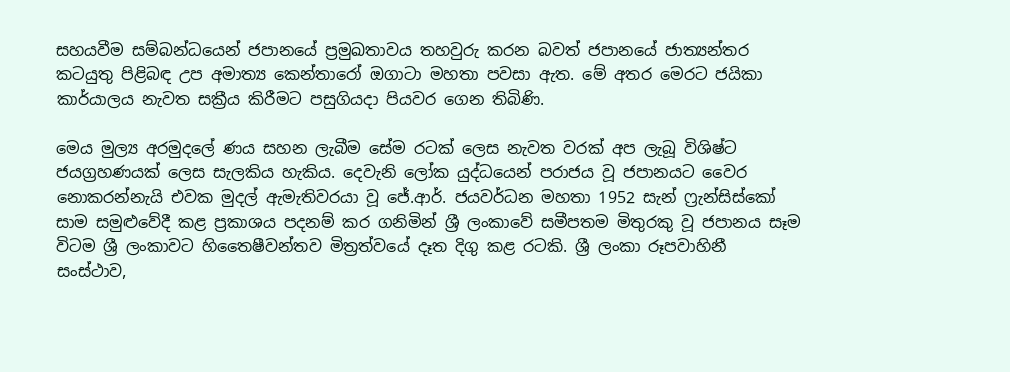සහයවීම සම්බන්ධයෙන් ජපානයේ ප්‍රමුඛතාවය තහවුරු කරන බවත් ජපානයේ ජාත්‍යන්තර කටයුතු පිළිබඳ උප අමාත්‍ය කෙන්තාරෝ ඔගාටා මහතා පවසා ඇත. මේ අතර මෙරට ජයිකා කාර්යාලය නැවත සක්‍රීය කිරීමට පසුගියදා පියවර ගෙන තිබිණි.

මෙය මුල්‍ය අරමුදලේ ණය සහන ලැබීම සේම රටක් ලෙස නැවත වරක් අප ලැබූ විශිෂ්ට ජයග්‍රහණයක් ලෙස සැලකිය හැකිය. දෙවැනි ලෝක යුද්ධයෙන් පරාජය වූ ජපානයට වෛර නොකරන්නැයි එවක මුදල් ඇමැතිවරයා වූ ජේ.ආර්. ජයවර්ධන මහතා 1952 සැන් ෆ්‍රැන්සිස්කෝ සාම සමුළුවේදී කළ ප්‍රකාශය පදනම් කර ගනිමින් ශ්‍රී ලංකාවේ සමීපතම මිතුරකු වූ ජපානය සෑම විටම ශ්‍රී ලංකාවට හිතෛෂීවන්තව මිත්‍රත්වයේ දෑත දිගු කළ රටකි. ශ්‍රී ලංකා රූපවාහිනී සංස්ථාව,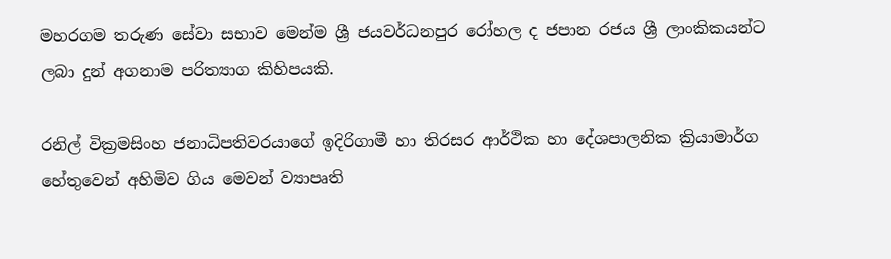මහරගම තරුණ සේවා සභාව මෙන්ම ශ්‍රී ජයවර්ධනපුර රෝහල ද ජපාන රජය ශ්‍රී ලාංකිකයන්ට ලබා දුන් අගනාම පරිත්‍යාග කිහිපයකි.

රනිල් වික්‍රමසිංහ ජනාධිපතිවරයාගේ ඉදිරිගාමී හා තිරසර ආර්ථික හා දේශපාලනික ක්‍රියාමාර්ග හේතුවෙන් අහිමිව ගිය මෙවන් ව්‍යාපෘති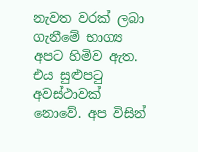නැවත වරක් ලබා ගැනීමේ භාග්‍ය අපට හිමිව ඇත. එය සුළුපටු අවස්ථාවක් නොවේ. අප විසින්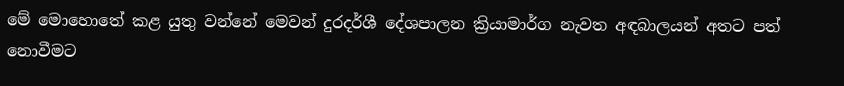මේ මොහොතේ කළ යුතු වන්නේ මෙවන් දුරදර්ශී දේශපාලන ක්‍රියාමාර්ග නැවත අඳබාලයන් අතට පත් නොවීමට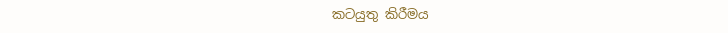කටයුතු කිරීමය